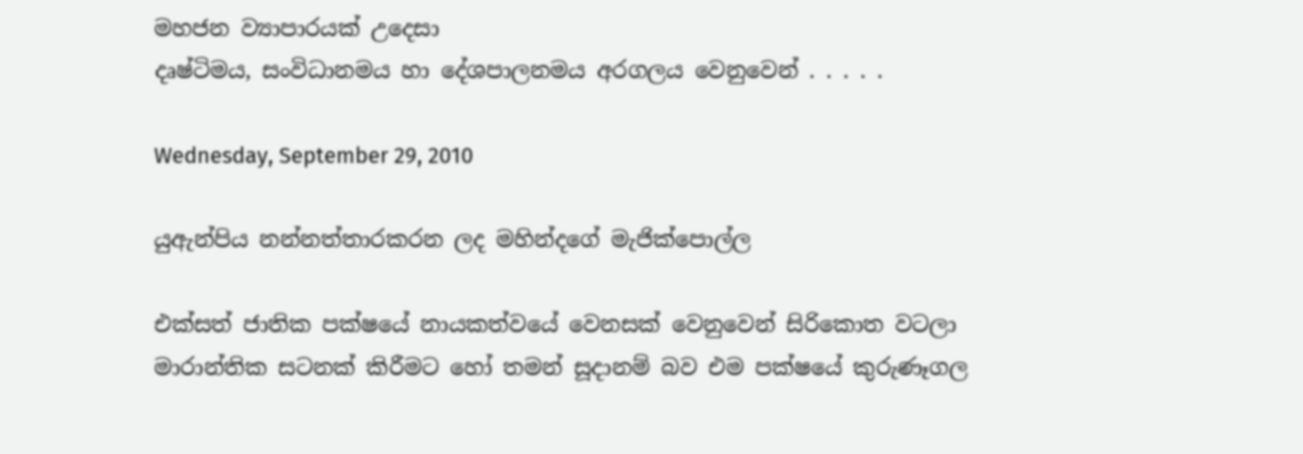මහජන ව්‍යාපාරයක් උදෙසා
දෘෂ්ටිමය, සංවිධානමය හා දේශපාලනමය අරගලය වෙනුවෙන් . . . . .

Wednesday, September 29, 2010

යුඇන්පිය නන්නත්තාරකරන ලද මහින්දගේ මැජික්පොල්ල

එක්සත් ජාතික පක්ෂයේ නායකත්වයේ වෙනසක් වෙනුවෙන් සිරිකොත වටලා මාරාන්තික සටනක් කිරීමට හෝ තමන් සූදානම් බව එම පක්ෂයේ කුරුණෑගල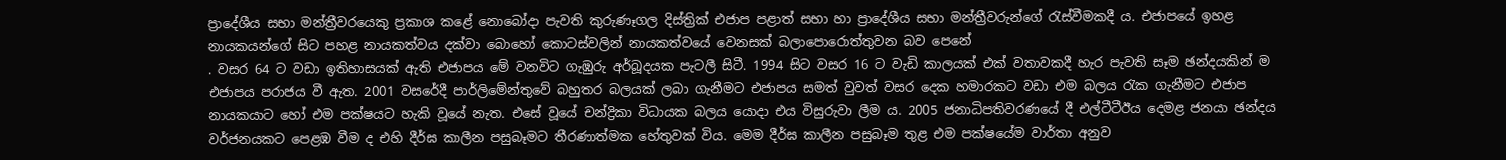ප්‍රාදේශීය සභා මන්ත්‍රීවරයෙකු ප්‍රකාශ කළේ නොබෝදා පැවති කුරුණෑගල දිස්ත්‍රික් එජාප පළාත් සභා හා ප්‍රාදේශීය සභා මන්ත්‍රීවරුන්ගේ රැස්වීමකදී ය. එජාපයේ ඉහළ නායකයන්ගේ සිට පහළ නායකත්වය දක්වා බොහෝ කොටස්වලින් නායකත්වයේ වෙනසක් බලාපොරොත්තුවන බව පෙනේ
. වසර 64 ට වඩා ඉතිහාසයක් ඇති එජාපය මේ වනවිට ගැඹුරු අර්බූදයක පැටලී සිටී. 1994 සිට වසර 16 ට වැඩි කාලයක් එක් වතාවකදී හැර පැවති සෑම ඡන්දයකින් ම එජාපය පරාජය වී ඇත. 2001 වසරේදී පාර්ලිමේන්තුවේ බහුතර බලයක් ලබා ගැනීමට එජාපය සමත් වුවත් වසර දෙක හමාරකට වඩා එම බලය රැක ගැනීමට එජාප නායකයාට හෝ එම පක්ෂයට හැකි වූයේ නැත. එසේ වූයේ චන්ද්‍රිකා විධායක බලය යොදා එය විසුරුවා ලීම ය. 2005 ජනාධිපතිවරණයේ දී එල්ටීටීඊය දෙමළ ජනයා ඡන්දය වර්ජනයකට පෙළඹ වීම ද එහි දීර්ඝ කාලීන පසුබෑමට තීරණාත්මක හේතුවක් විය. මෙම දීර්ඝ කාලීන පසුබෑම තුළ එම පක්ෂයේම වාර්තා අනුව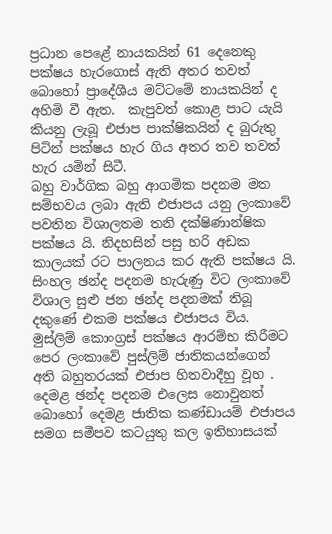ප්‍රධාන පෙළේ නායකයින් 61 දෙනෙකු පක්ෂය හැරගොස් ඇති අතර තවත් බොහෝ ප්‍රාදේශීය මට්ටමේ නායකයින් ද අහිමි වී ඇත.  කැපුවත් කොළ පාට යැයි කියනු ලැබූ එජාප පාක්ෂිකයින් ද බුරුතු පිටින් පක්ෂය හැර ගිය අතර තව තවත් හැර යමින් සිටී.
බහු වාර්ගික බහු ආගමික පදනම මත සම්භවය ලබා ඇති එජාපය යනු ලංකාවේ පවතින විශාලතම තනි දක්ෂිණාන්ෂික පක්ෂය යි. නිදහසින් පසු හරි අඩක කාලයක් රට පාලනය කර ඇති පක්ෂය යි. සිංහල ඡන්ද පදනම හැරුණු විට ලංකාවේ විශාල සුළු ජන ඡන්ද පදනමක් තිබූ දකුණේ එකම පක්ෂය එජාපය විය.  මුස්ලිම් කොංග්‍රස් පක්ෂය ආරම්භ කිරීමට පෙර ලංකාවේ පුස්ලිම් ජාතිකයන්ගෙන් අති බහුතරයක් එජාප හිතවාදීහු වූහ .  දෙමළ ඡන්ද පදනම එලෙස නොවුනත් බොහෝ දෙමළ ජාතික කණ්ඩායම් එජාපය සමග සමීපව කටයුතු කල ඉතිහාසයක්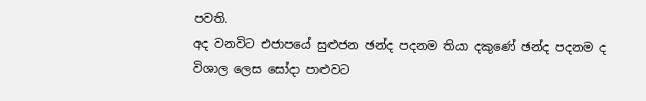පවති.
අද වනවිට එජාපයේ සුළුජන ඡන්ද පදනම තියා දකුණේ ඡන්ද පදනම ද විශාල ලෙස සෝදා පාළුවට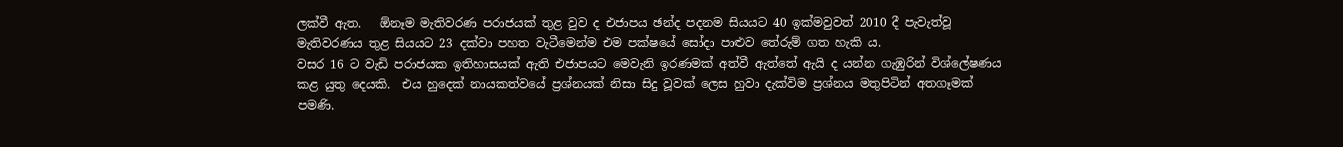ලක්වී ඇත.   ඕනෑම මැතිවරණ පරාජයක් තුළ වුව ද එජාපය ඡන්ද පදනම සියයට 40 ඉක්මවුවත් 2010 දී පැවැත්වූ මැතිවරණය තුළ සියයට 23 දක්වා පහත වැටීමෙන්ම එම පක්ෂයේ සෝදා පාළුව තේරුම් ගත හැකි ය.
වසර 16 ට වැඩි පරාජයක ඉතිහාසයක් ඇති එජාපයට මෙවැනි ඉරණමක් අත්වී ඇත්තේ ඇයි ද යන්න ගැඹුරින් විශ්ලේෂණය කළ යුතු දෙයකි.  එය හුදෙක් නායකත්වයේ ප්‍රශ්නයක් නිසා සිදු වූවක් ලෙස හුවා දැක්විම ප්‍රශ්නය මතුපිටින් අතගෑමක් පමණි.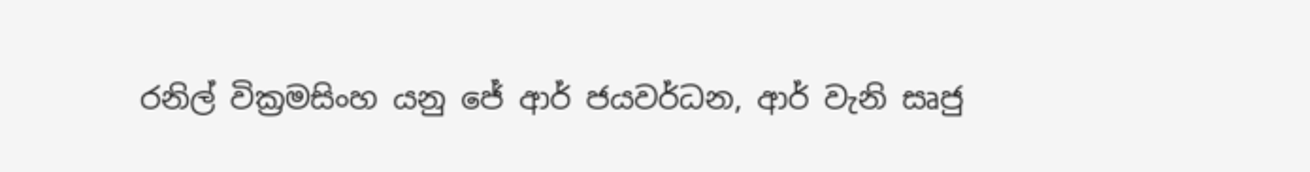රනිල් වික්‍රමසිංහ යනු ජේ ආර් ජයවර්ධන, ආර් වැනි සෘජු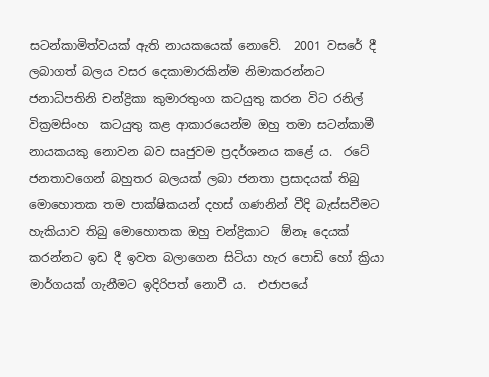සටන්කාමිත්වයක් ඇති නායකයෙක් නොවේ.  2001 වසරේ දී ලබාගත් බලය වසර දෙකාමාරකින්ම නිමාකරන්නට ජනාධිපතිනි චන්ද්‍රිකා කුමාරතුංග කටයුතු කරන විට රනිල් වික්‍රමසිංහ  කටයුතු කළ ආකාරයෙන්ම ඔහු තමා සටන්කාමී නායකයකු නොවන බව සෘජුවම ප්‍රදර්ශනය කළේ ය.  රටේ ජනතාවගෙන් බහුතර බලයක් ලබා ජනතා ප්‍රසාදයක් තිබු මොහොතක තම පාක්ෂිකයන් දහස් ගණනින් වීදි බැස්සවීමට හැකියාව තිබු මොහොතක ඔහු චන්ද්‍රිකාට  ඕනෑ දෙයක් කරන්නට ඉඩ දී ඉවත බලාගෙන සිටියා හැර පොඩි හෝ ක්‍රියා මාර්ගයක් ගැනීමට ඉදිරිපත් නොවී ය.  එජාපයේ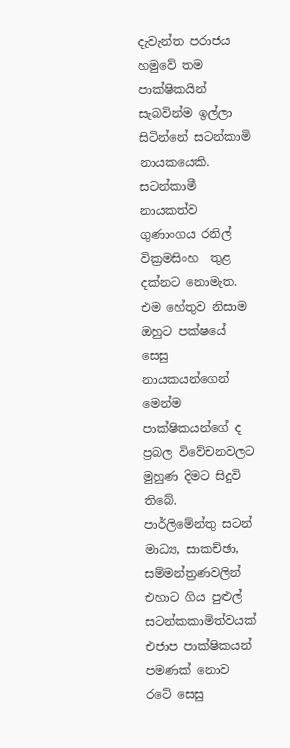දැවැන්ත පරාජය හමුවේ තම පාක්ෂිකයින් සැබවින්ම ඉල්ලා සිටින්නේ සටන්කාමි නායකයෙකි.  සටන්කාමී  නායකත්ව ගුණාංගය රනිල් වික්‍රමසිංහ  තුළ දක්නට නොමැත.  එම හේතුව නිසාම ඔහුට පක්ෂයේ සෙසු නායකයන්ගෙන් මෙන්ම පාක්ෂිකයන්ගේ ද ප්‍රබල විවේචනවලට  මුහුණ දිමට සිදුවි තිබේ.
පාර්ලිමේන්තු සටන් මාධ්‍ය, සාකච්ඡා, සම්මන්ත්‍රණවලින් එහාට ගිය පුළුල් සටන්කකාමිත්වයක් එජාප පාක්ෂිකයන් පමණක් නොව රටේ සෙසු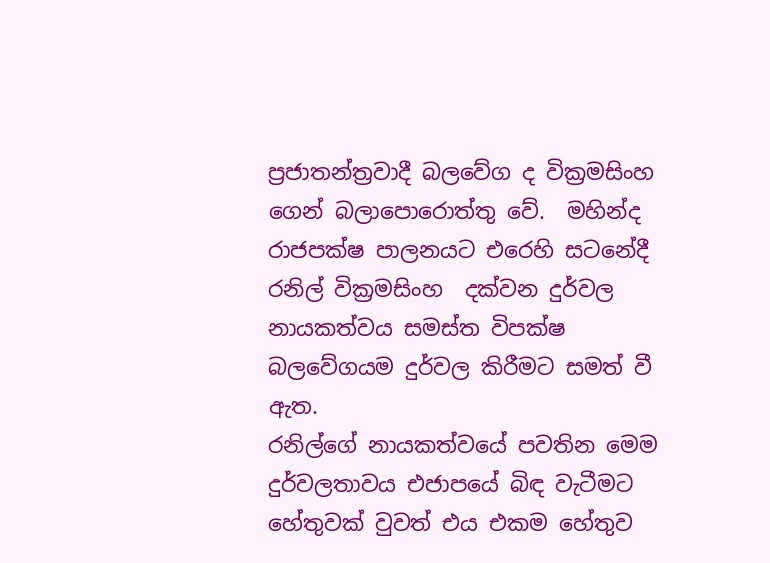ප්‍රජාතන්ත්‍රවාදී බලවේග ද වික්‍රමසිංහ ගෙන් බලාපොරොත්තු වේ.  මහින්ද රාජපක්ෂ පාලනයට එරෙහි සටනේදී රනිල් වික්‍රමසිංහ  දක්වන දුර්වල නායකත්වය සමස්ත විපක්ෂ බලවේගයම දුර්වල කිරීමට සමත් වී ඇත.
රනිල්ගේ නායකත්වයේ පවතින මෙම දුර්වලතාවය එජාපයේ බිඳ වැටීමට හේතුවක් වුවත් එය එකම හේතුව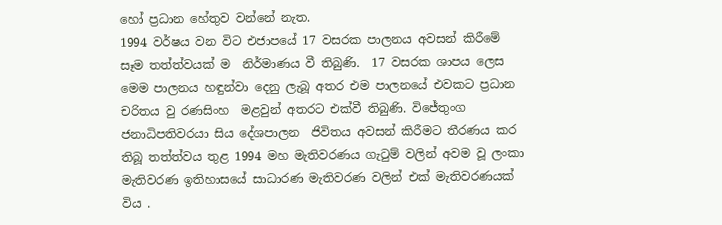හෝ ප්‍රධාන හේතුව වන්නේ නැත.
1994 වර්ෂය වන විට එජාපයේ 17 වසරක පාලනය අවසන් කිරීමේ සෑම තත්ත්වයක් ම  නිර්මාණය වී තිබුණි.  17 වසරක ශාපය ලෙස මෙම පාලනය හඳුන්වා දෙනු ලැබූ අතර එම පාලනයේ එවකට ප්‍රධාන චරිතය වු රණසිංහ  මළවුන් අතරට එක්වී තිබුණි. විජේතුංග ජනාධිපතිවරයා සිය දේශපාලන  ජිවිතය අවසන් කිරීමට තීරණය කර තිබූ තත්ත්වය තුළ 1994 මහ මැතිවරණය ගැටුම් වලින් අවම වූ ලංකා මැතිවරණ ඉතිහාසයේ සාධාරණ මැතිවරණ වලින් එක් මැතිවරණයක් විය .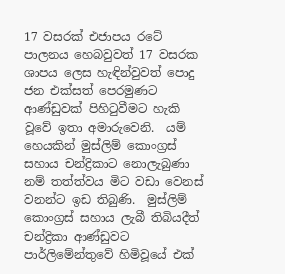17 වසරක් එජාපය රටේ පාලනය හෙබවුවත් 17 වසරක ශාපය ලෙස හැඳින්වුවත් පොදු ජන එක්සත් පෙරමුණට ආණ්ඩුවක් පිහිටුවීමට හැකි වූවේ ඉතා අමාරුවෙනි.  යම් හෙයකින් මුස්ලිම් කොංග්‍රස් සහාය චන්ද්‍රිකාට නොලැබුණා නම් තත්ත්වය මිට වඩා වෙනස් වනන්ට ඉඩ තිබුණි.  මුස්ලිම් කොංග්‍රස් සහාය ලැබී තිබියදීත් චන්ද්‍රිකා ආණ්ඩුවට පාර්ලිමේන්තුවේ හිමිවූයේ එක්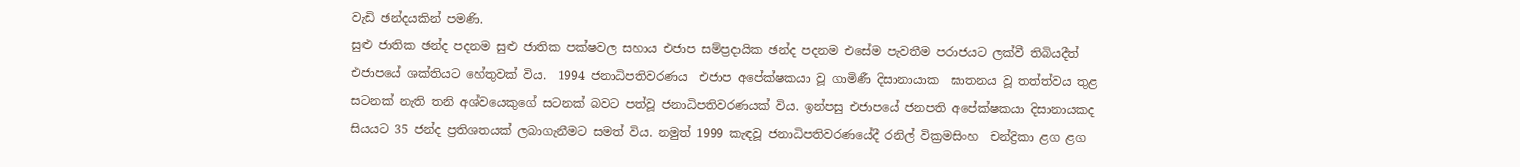වැඩි ඡන්දයකින් පමණි.
සුළු ජාතික ඡන්ද පදනම සුළු ජාතික පක්ෂවල සහාය එජාප සම්ප්‍රදායික ඡන්ද පදනම එසේම පැවතීම පරාජයට ලක්වී තිබියදීත් එජාපයේ ශක්තියට හේතුවක් විය.  1994 ජනාධිපතිවරණය  එජාප අපේක්ෂකයා වූ ගාමිණී දිසානායාක  ඝාතනය වූ තත්ත්වය තුළ සටනක් නැති තනි අශ්වයෙකුගේ සටනක් බවට පත්වූ ජනාධිපතිවරණයක් විය. ඉන්පසු එජාපයේ ජනපති අපේක්ෂකයා දිසානායකද සියයට 35 ජන්ද ප්‍රතිශතයක් ලබාගැනීමට සමත් විය. නමුත් 1999 කැඳවූ ජනාධිපතිවරණයේදී රනිල් වික්‍රමසිංහ  චන්ද්‍රිකා ළග ළග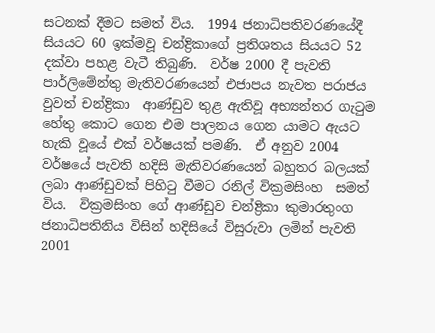සටනක් දීමට සමත් විය.  1994 ජනාධිපතිවරණයේදී සියයට 60 ඉක්මවූ චන්ද්‍රිකාගේ ප්‍රතිශතය සියයට 52 දක්වා පහළ වැටී තිබුණි.  වර්ෂ 2000 දී පැවති පාර්ලිමේන්තු මැතිවරණයෙන් එජාපය නැවත පරාජය වුවත් චන්ද්‍රිකා  ආණ්ඩුව තුළ ඇතිවූ අභ්‍යන්තර ගැටුම හේතු කොට ගෙන එම පාලනය ගෙන යාමට ඇයට හැකි වූයේ එක් වර්ෂයක් පමණි.  ඒ අනුව 2004 වර්ෂයේ පැවති හදිසි මැතිවරණයෙන් බහුතර බලයක් ලබා ආණ්ඩුවක් පිහිටු වීමට රනිල් වික්‍රමසිංහ  සමත් විය.  වික්‍රමසිංහ ගේ ආණ්ඩුව චන්ද්‍රිකා කුමාරතුංග ජනාධිපතිනිය විසින් හදිසියේ විසුරුවා ලමින් පැවති 2001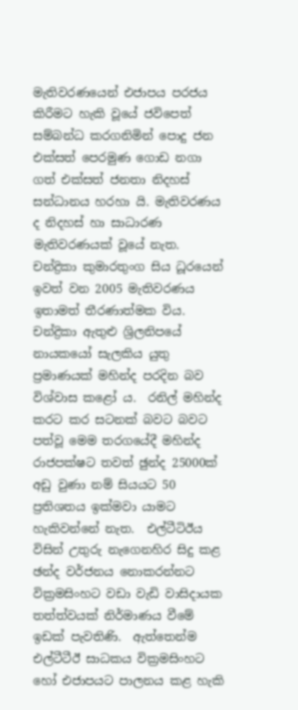මැතිවරණයෙන් එජාපය පරජය කිරීමට හැකි වූයේ ජවිපෙත් සම්බන්ධ කරගනිමින් පොදු ජන එක්සත් පෙරමුණ ගොඩ නගා ගත් එක්සත් ජනතා නිදහස් සන්ධානය හරහා යි. මැතිවරණය ද නිදහස් හා සාධාරණ මැතිවරණයක් වූයේ නැත.
චන්ද්‍රිකා කුමාරතුංග සිය ධූරයෙන් ඉවත් වන 2005 මැතිවරණය ඉතාමත් තීරණාත්මක විය. චන්ද්‍රිකා ඇතුළු ශ්‍රිලනිපයේ නායකයෝ සැලකිය යුතු ප්‍රමාණයක් මහින්ද පරදින බව විශ්වාස කළෝ ය.  රනිල් මහින්ද කරට කර සටනක් බවට බවට පත්වූ මෙම තරගයේදී මහින්ද රාජපක්ෂට තවත් ඡුන්ද 25000ක් අඩු වුණා නම් සියයට 50 ප්‍රතිශතය ඉක්මවා යාමට හැකිවන්නේ නැත.  එල්ටීටිඊය විසින් උතුරු නැගෙනහිර සිදු කළ ඡන්ද වර්ජනය නොකරන්නට වික්‍රමසිංහට වඩා වැඩි වාසිදායක තත්ත්වයක් නිර්මාණය වීමේ ඉඩක් පැවතිණි.  ඇත්තෙන්ම එල්ටීටීඊ සාධකය වික්‍රමසිංහට හෝ එජාපයට පාලනය කළ හැකි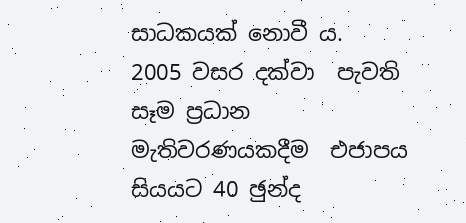සාධකයක් නොවී ය.  2005 වසර දක්වා  පැවති සෑම ප්‍රධාන මැතිවරණයකදීම  එජාපය සියයට 40 ඡුන්ද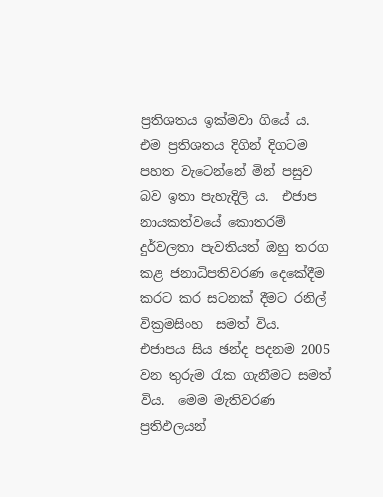ප්‍රතිශතය ඉක්මවා ගියේ ය.  එම ප්‍රතිශතය දිගින් දිගටම පහත වැටෙන්නේ මින් පසුව බව ඉතා පැහැදිලි ය.  එජාප නායකත්වයේ කොතරම් දුර්වලතා පැවතියත් ඔහු තරග කළ ජනාධිපතිවරණ දෙකේදීම කරට කර සටනක් දීමට රනිල් වික්‍රමසිංහ  සමත් විය.  එජාපය සිය ඡන්ද පදනම 2005 වන තුරුම රැක ගැනීමට සමත් විය.  මෙම මැතිවරණ ප්‍රතිඵලයන්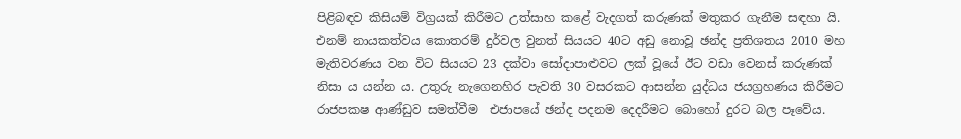පිළිබඳව කිසියම් විග්‍රයක් කිරීමට උත්සාහ කළේ වැදගත් කරුණක් මතුකර ගැනීම සඳහා යි.  එනම් නායකත්වය කොතරම් දුර්වල වුනත් සියයට 40ට අඩු නොවූ ඡන්ද ප්‍රතිශතය 2010 මහ මැතිවරණය වන විට සියයට 23 දක්වා සෝදාපාළුවට ලක් වූයේ ඊට වඩා වෙනස් කරුණක් නිසා ය යන්න ය. උතුරු නැගෙනහිර පැවති 30 වසරකට ආසන්න යුද්ධය ජයග්‍රහණය කිරීමට රාජපකෂ ආණ්ඩුව සමත්වීම  එජාපයේ ඡන්ද පදනම දෙදරීමට බොහෝ දුරට බල පෑවේය.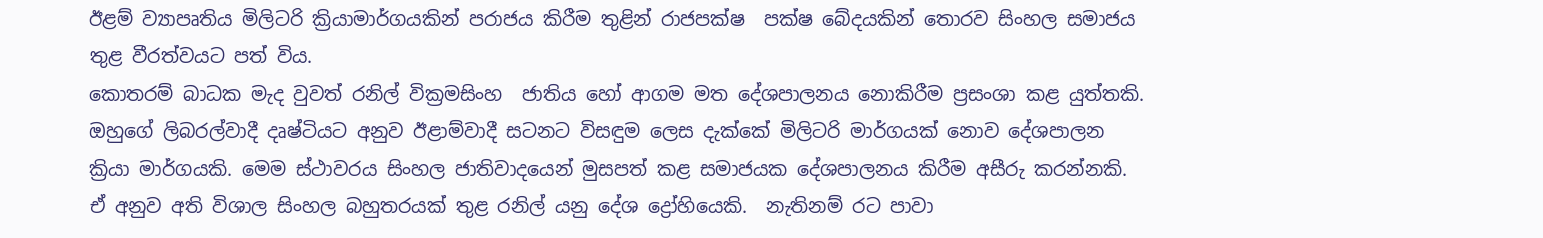ඊළම් ව්‍යාපෘතිය මිලිටරි ක්‍රියාමාර්ගයකින් පරාජය කිරීම තුළින් රාජපක්ෂ  පක්ෂ බේදයකින් තොරව සිංහල සමාජය තුළ වීරත්වයට පත් විය.
කොතරම් බාධක මැද වුවත් රනිල් වික්‍රමසිංහ  ජාතිය හෝ ආගම මත දේශපාලනය නොකිරීම ප්‍රසංශා කළ යුත්තකි. ඔහුගේ ලිබරල්වාදී දෘෂ්ටියට අනුව ඊළාම්වාදී සටනට විසඳුම ලෙස දැක්කේ මිලිටරි මාර්ගයක් නොව දේශපාලන ක්‍රියා මාර්ගයකි. මෙම ස්ථාවරය සිංහල ජාතිවාදයෙන් මුසපත් කළ සමාජයක දේශපාලනය කිරීම අසීරු කරන්නකි.  ඒ අනුව අති විශාල සිංහල බහුතරයක් තුළ රනිල් යනු දේශ ද්‍රෝහියෙකි.  නැතිනම් රට පාවා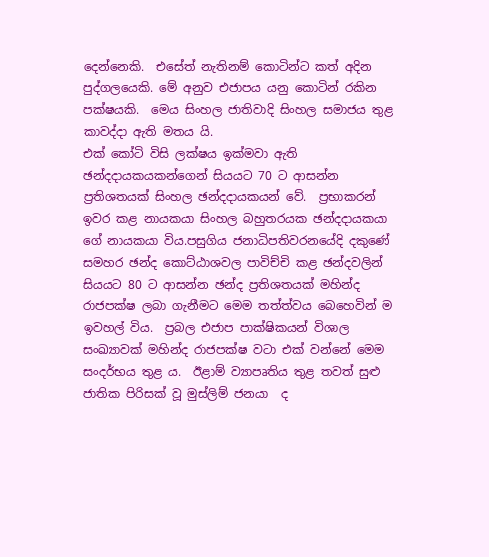දෙන්නෙකි.  එසේත් නැතිනම් කොටින්ට කත් අදින පුද්ගලයෙකි. මේ අනුව එජාපය යනු කොටින් රකින පක්ෂයකි.  මෙය සිංහල ජාතිවාදි සිංහල සමාජය තුළ කාවද්දා ඇති මතය යි.
එක් කෝටි විසි ලක්ෂය ඉක්මවා ඇති ඡන්දදායකයකන්ගෙන් සියයට 70 ට ආසන්න ප්‍රතිශතයක් සිංහල ඡන්දදායකයන් වේ.  ප්‍රභාකරන් ඉවර කළ නායකයා සිංහල බහුතරයක ඡන්දදායකයා ගේ නායකයා විය.පසුගිය ජනාධිපතිවරනයේදි දකුණේ  සමහර ඡන්ද කොට්ඨාශවල පාවිච්චි කළ ඡන්දවලින් සියයට 80 ට ආසන්න ඡන්ද ප්‍රතිශතයක් මහින්ද රාජපක්ෂ ලබා ගැනීමට මෙම තත්ත්වය බෙහෙවින් ම ඉවහල් විය.  ප්‍රබල එජාප පාක්ෂිකයන් විශාල සංඛ්‍යාවක් මහින්ද රාජපක්ෂ වටා එක් වන්නේ මෙම සංදර්භය තුළ ය.  ඊළාම් ව්‍යාපෘතිය තුළ තවත් සුළු ජාතික පිරිසක් වූ මුස්ලිම් ජනයා  ද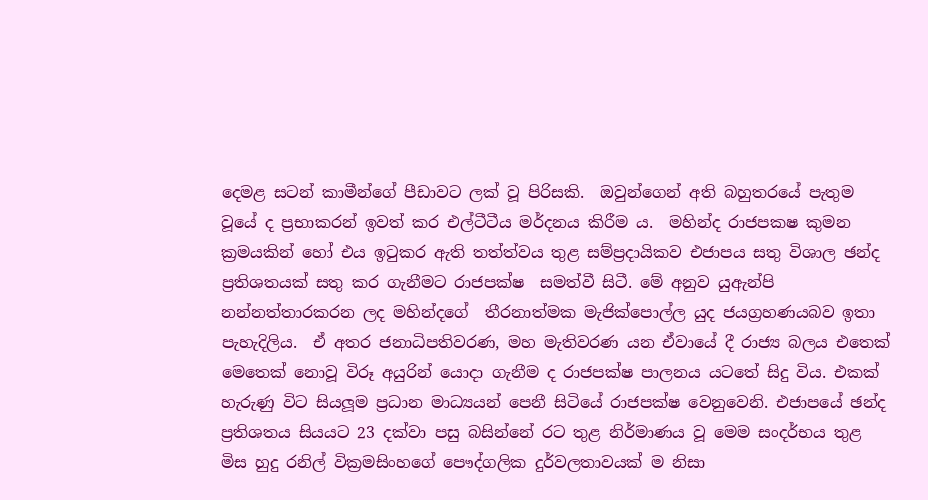දෙමළ සටන් කාමීන්ගේ පීඩාවට ලක් වූ පිරිසකි.  ඔවුන්ගෙන් අති බහුතරයේ පැතුම වූයේ ද ප්‍රභාකරන් ඉවත් කර එල්ටීටීය මර්දනය කිරීම ය.  මහින්ද රාජපකෂ කුමන ක්‍රමයකින් හෝ එය ඉටුකර ඇති තත්ත්වය තුළ සම්ප්‍රදායිකව එජාපය සතු විශාල ඡන්ද ප්‍රතිශතයක් සතු කර ගැනීමට රාජපක්ෂ  සමත්වී සිටී. මේ අනුව යුඇන්පි නන්නත්තාරකරන ලද මහින්දගේ  තීරනාත්මක මැජික්පොල්ල යුද ජයග්‍රහණයබව ඉතා පැහැදිලිය.  ඒ අතර ජනාධිපතිවරණ, මහ මැතිවරණ යන ඒවායේ දී රාජ්‍ය බලය එතෙක් මෙතෙක් නොවූ විරූ අයුරින් යොදා ගැනීම ද රාජපක්ෂ පාලනය යටතේ සිදු විය. එකක් හැරුණු විට සියලූම ප්‍රධාන මාධ්‍යයන් පෙනී සිටියේ රාජපක්ෂ වෙනුවෙනි. එජාපයේ ඡන්ද ප්‍රතිශතය සියයට 23 දක්වා පසු බසින්නේ රට තුළ නිර්මාණය වූ මෙම සංදර්භය තුළ මිස හුදු රනිල් වික්‍රමසිංහගේ පෞද්ගලික දුර්වලතාවයක් ම නිසා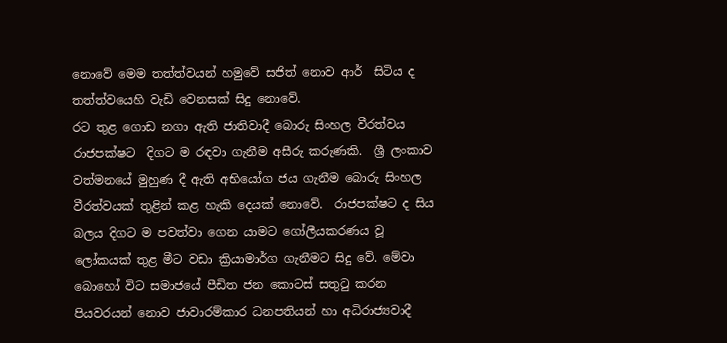නොවේ මෙම තත්ත්වයන් හමුවේ සජිත් නොව ආර්  සිටිය ද තත්ත්වයෙහි වැඩි වෙනසක් සිදු නොවේ.
රට තුළ ගොඩ නගා ඇති ජාතිවාදී බොරු සිංහල වීරත්වය රාජපක්ෂට  දිගට ම රඳවා ගැනීම අසීරු කරුණකි.  ශ්‍රී ලංකාව වත්මනයේ මුහුණ දී ඇති අභියෝග ජය ගැනීම බොරු සිංහල වීරත්වයක් තුළින් කළ හැකි දෙයක් නොවේ.  රාජපක්ෂට ද සිය බලය දිගට ම පවත්වා ගෙන යාමට ගෝලීයකරණය වූ ලෝකයක් තුළ මීට වඩා ක්‍රියාමාර්ග ගැනීමට සිදු වේ. මේවා බොහෝ විට සමාජයේ පීඩිත ජන කොටස් සතුටු කරන පියවරයන් නොව ජාවාරම්කාර ධනපතියන් හා අධිරාජ්‍යවාදී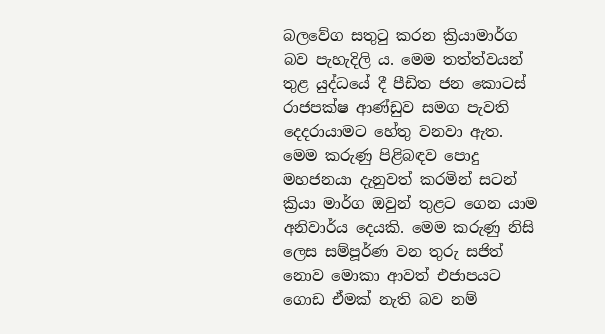බලවේග සතුටු කරන ක්‍රියාමාර්ග බව පැහැදිලි ය. මෙම තත්ත්වයන් තුළ යුද්ධයේ දී පීඩිත ජන කොටස් රාජපක්ෂ ආණ්ඩුව සමග පැවති දෙදරායාමට හේතු වනවා ඇත.  මෙම කරුණු පිළිබඳව පොදු මහජනයා දැනුවත් කරමින් සටන් ක්‍රියා මාර්ග ඔවුන් තුළට ගෙන යාම අනිවාර්ය දෙයකි. මෙම කරුණු නිසි ලෙස සම්පූර්ණ වන තුරු සජිත් නොව මොකා ආවත් එජාපයට ගොඩ ඒමක් නැති බව නම්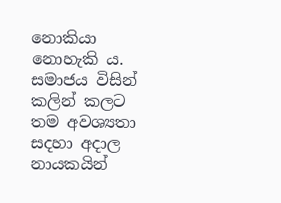නොකියා නොහැකි ය.  සමාජය විසින් කලින් කලට තම අවශ්‍යතා සදහා අදාල නායකයින්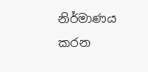නිර්මාණය කරන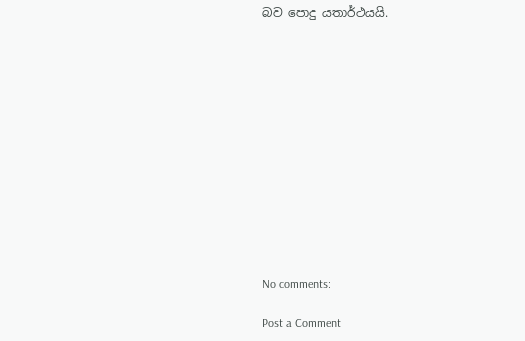බව පොදු යතාර්ථයයි.













No comments:

Post a Comment